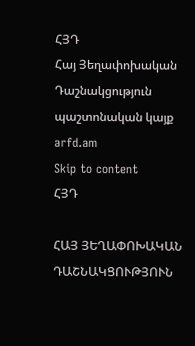ՀՅԴ
Հայ Յեղափոխական Դաշնակցություն պաշտոնական կայք arfd.am
Skip to content
ՀՅԴ

ՀԱՅ ՅԵՂԱՓՈԽԱԿԱՆ ԴԱՇՆԱԿՑՈՒԹՅՈՒՆ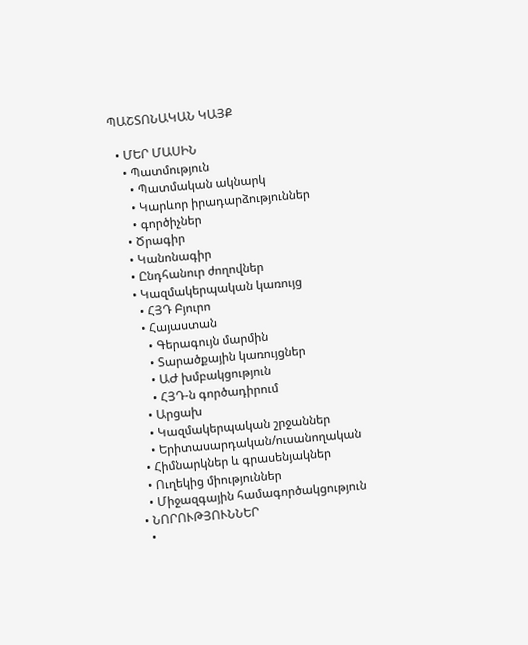ՊԱՇՏՈՆԱԿԱՆ ԿԱՅՔ

  • ՄԵՐ ՄԱՍԻՆ
    • Պատմություն
      • Պատմական ակնարկ
      • Կարևոր իրադարձություններ
      • գործիչներ
    • Ծրագիր
    • Կանոնագիր
    • Ընդհանուր ժողովներ
    • Կազմակերպական կառույց
      • ՀՅԴ Բյուրո
      • Հայաստան
        • Գերագույն մարմին
        • Տարածքային կառույցներ
        • ԱԺ խմբակցություն
        • ՀՅԴ-ն գործադիրում
      • Արցախ
      • Կազմակերպական շրջաններ
      • Երիտասարդական/ուսանողական
    • Հիմնարկներ և գրասենյակներ
    • Ուղեկից միություններ
    • Միջազգային համագործակցություն
  • ՆՈՐՈՒԹՅՈՒՆՆԵՐ
    •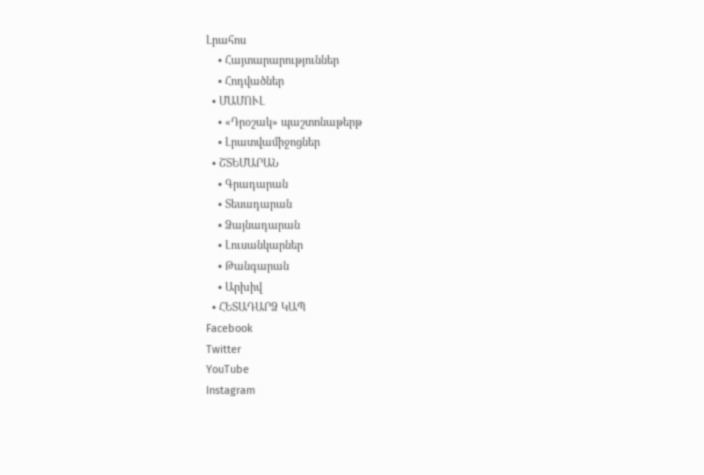Լրահոս
    • Հայտարարություններ
    • Հոդվածներ
  • ՄԱՄՈՒԼ
    • «Դրօշակ» պաշտոնաթերթ
    • Լրատվամիջոցներ
  • ՇՏԵՄԱՐԱՆ
    • Գրադարան
    • Տեսադարան
    • Ձայնադարան
    • Լուսանկարներ
    • Թանգարան
    • Արխիվ
  • ՀԵՏԱԴԱՐՁ ԿԱՊ
Facebook
Twitter
YouTube
Instagram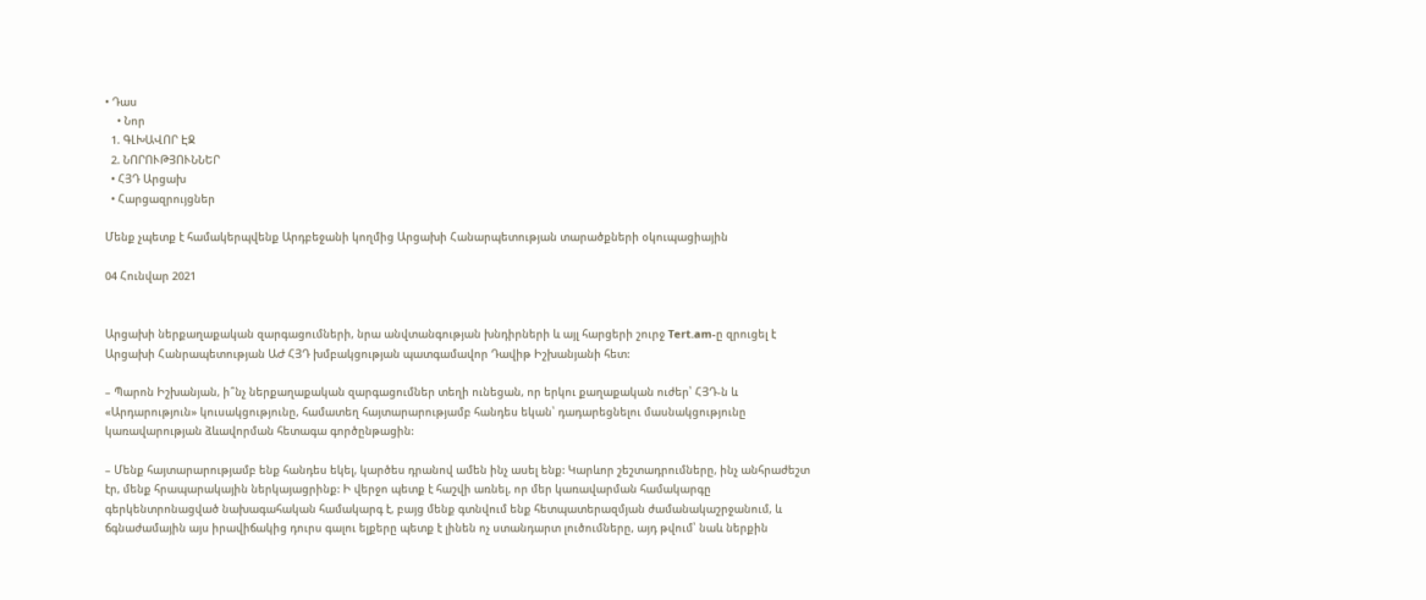• Դաս
    • Նոր
  1. ԳԼԽԱՎՈՐ ԷՋ
  2. ՆՈՐՈՒԹՅՈՒՆՆԵՐ
  • ՀՅԴ Արցախ
  • Հարցազրույցներ

Մենք չպետք է համակերպվենք Արդբեջանի կողմից Արցախի Հանարպետության տարածքների օկուպացիային

04 Հունվար 2021


Արցախի ներքաղաքական զարգացումների, նրա անվտանգության խնդիրների և այլ հարցերի շուրջ Tert.am-ը զրուցել է Արցախի Հանրապետության ԱԺ ՀՅԴ խմբակցության պատգամավոր Դավիթ Իշխանյանի հետ:

– Պարոն Իշխանյան, ի՞նչ ներքաղաքական զարգացումներ տեղի ունեցան, որ երկու քաղաքական ուժեր՝ ՀՅԴ-ն և «Արդարություն» կուսակցությունը, համատեղ հայտարարությամբ հանդես եկան՝ դադարեցնելու մասնակցությունը կառավարության ձևավորման հետագա գործընթացին:

– Մենք հայտարարությամբ ենք հանդես եկել, կարծես դրանով ամեն ինչ ասել ենք: Կարևոր շեշտադրումները, ինչ անհրաժեշտ էր, մենք հրապարակային ներկայացրինք: Ի վերջո պետք է հաշվի առնել, որ մեր կառավարման համակարգը գերկենտրոնացված նախագահական համակարգ է, բայց մենք գտնվում ենք հետպատերազմյան ժամանակաշրջանում, և ճգնաժամային այս իրավիճակից դուրս գալու ելքերը պետք է լինեն ոչ ստանդարտ լուծումները, այդ թվում՝ նաև ներքին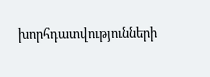խորհդատվությունների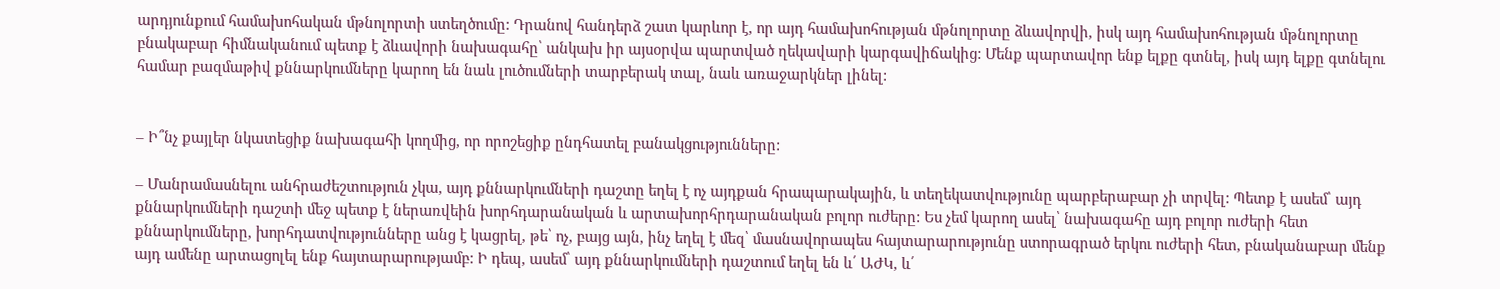արդյունքում համախոհական մթնոլորտի ստեղծումը: Դրանով հանդերձ շատ կարևոր է, որ այդ համախոհության մթնոլորտը ձևավորվի, իսկ այդ համախոհության մթնոլորտը բնակաբար հիմնականում պետք է ձևավորի նախագահը՝ անկախ իր այսօրվա պարտված ղեկավարի կարգավիճակից: Մենք պարտավոր ենք ելքը գտնել, իսկ այդ ելքը գտնելու համար բազմաթիվ քննարկումները կարող են նաև լուծումների տարբերակ տալ, նաև առաջարկներ լինել:


– Ի՞նչ քայլեր նկատեցիք նախագահի կողմից, որ որոշեցիք ընդհատել բանակցությունները:

– Մանրամասնելու անհրաժեշտություն չկա, այդ քննարկումների դաշտը եղել է ոչ այդքան հրապարակային, և տեղեկատվությունը պարբերաբար չի տրվել: Պետք է ասեմ՝ այդ քննարկումների դաշտի մեջ պետք է ներառվեին խորհդարանական և արտախորհրդարանական բոլոր ուժերը: Ես չեմ կարող ասել՝ նախագահը այդ բոլոր ուժերի հետ քննարկումները, խորհդատվությունները անց է կացրել, թե՝ ոչ, բայց այն, ինչ եղել է մեզ՝ մասնավորապես հայտարարությունը ստորագրած երկու ուժերի հետ, բնականաբար մենք այդ ամենը արտացոլել ենք հայտարարությամբ: Ի դեպ, ասեմ՝ այդ քննարկումների դաշտում եղել են և՛ ԱԺԿ, և՛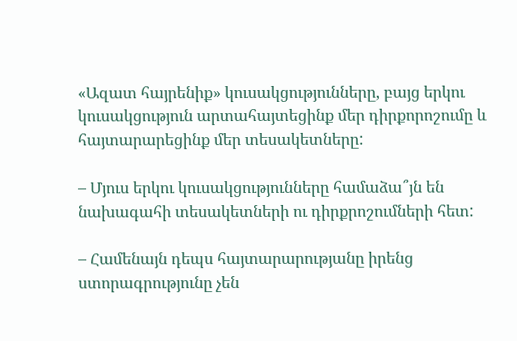«Ազատ հայրենիք» կուսակցությունները, բայց երկու կուսակցություն արտահայտեցինք մեր դիրքորոշումը և հայտարարեցինք մեր տեսակետները:

– Մյուս երկու կուսակցությունները համաձա՞յն են նախագահի տեսակետների ու դիրքրոշումների հետ:

– Համենայն դեպս հայտարարությանը իրենց ստորագրությունը չեն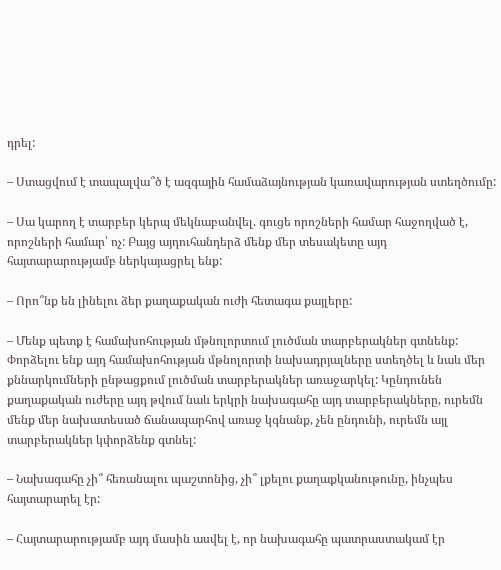դրել:

– Ստացվում է տապալվա՞ծ է ազգային համաձայնության կառավարության ստեղծումը:

– Սա կարող է տարբեր կերպ մեկնաբանվել. գուցե որոշների համար հաջողված է, որոշների համար՝ ոչ: Բայց այդուհանդերձ մենք մեր տեսակետը այդ հայտարարությամբ ներկայացրել ենք:

– Որո՞նք են լինելու ձեր քաղաքական ուժի հետագա քայլերը:

– Մենք պետք է համախոհության մթնոլորտում լուծման տարբերակներ գտնենք: Փորձելու ենք այդ համախոհության մթնոլորտի նախադրյալները ստեղծել և նաև մեր քննարկումների ընթացքում լուծման տարբերակներ առաջարկել: Կընդունեն քաղաքական ուժերը այդ թվում նաև երկրի նախագահը այդ տարբերակները, ուրեմն մենք մեր նախատեսած ճանապարհով առաջ կգնանք, չեն ընդունի, ուրեմն այլ տարբերակներ կփորձենք գտնել:

– Նախագահը չի՞ հեռանալու պաշտոնից, չի՞ լքելու քաղաքկանութունը, ինչպես հայտարարել էր:

– Հայտարարությամբ այդ մասին ասվել է, որ նախագահը պատրաստակամ էր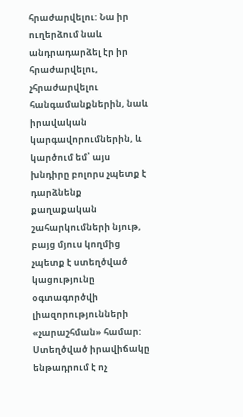հրաժարվելու: Նա իր ուղերձում նաև անդրադարձել էր իր հրաժարվելու, չհրաժարվելու հանգամանքներին, նաև իրավական կարգավորումներին, և կարծում եմ՝ այս խնդիրը բոլորս չպետք է դարձնենք քաղաքական շահարկումների նյութ, բայց մյուս կողմից չպետք է ստեղծված կացությունը օգտագործվի լիազորությունների «չարաշհման» համար: Ստեղծված իրավիճակը ենթադրում է ոչ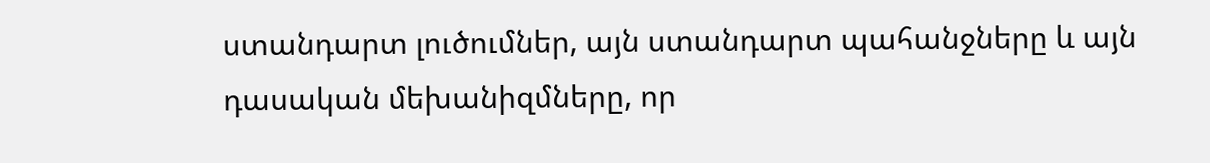ստանդարտ լուծումներ, այն ստանդարտ պահանջները և այն դասական մեխանիզմները, որ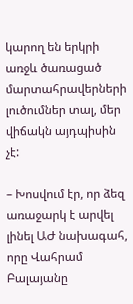կարող են երկրի առջև ծառացած մարտահրավերների լուծումներ տալ, մեր վիճակն այդպիսին չէ:

– Խոսվում էր, որ ձեզ առաջարկ է արվել լինել ԱԺ նախագահ, որը Վահրամ Բալայանը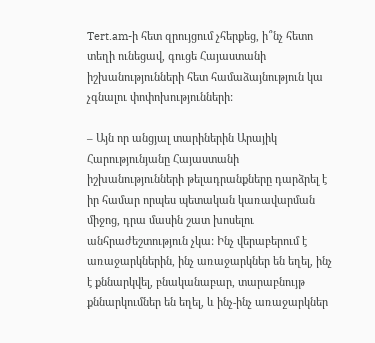Tert.am-ի հետ զրույցում չհերքեց, ի՞նչ հետո տեղի ունեցավ, գուցե Հայաստանի իշխանությունների հետ համաձայնություն կա չգնալու փոփոխությունների:

– Այն որ անցյալ տարիներին Արայիկ Հարությունյանը Հայաստանի իշխանությունների թելադրանքները դարձրել է իր համար որպես պետական կառավարման միջոց, դրա մասին շատ խոսելու անհրաժեշտություն չկա: Ինչ վերաբերում է առաջարկներին, ինչ առաջարկներ են եղել, ինչ է քննարկվել, բնականաբար, տարաբնույթ քննարկումներ են եղել, և ինչ-ինչ առաջարկներ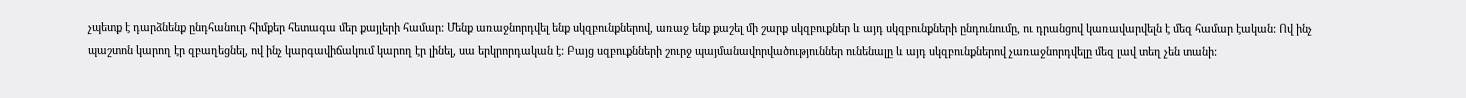չպետք է դարձնենք ընդհանուր հիմքեր հետագա մեր քայլերի համար: Մենք առաջնորդվել ենք սկզբունքներով, առաջ ենք քաշել մի շարք սկզբուքներ և այդ սկզբունքների ընդունումը, ու դրանցով կառավարվելն է մեզ համար էական: Ով ինչ պաշտոն կարող էր զբաղեցնել, ով ինչ կարգավիճակում կարող էր լինել, սա երկրորդական է: Բայց սզբուքնների շուրջ պայմանավորվածություններ ունենալը և այդ սկզբունքներով չառաջնորդվելը մեզ լավ տեղ չեն տանի: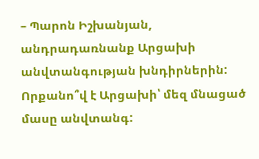– Պարոն Իշխանյան, անդրադառնանք Արցախի անվտանգության խնդիրներին: Որքանո՞վ է Արցախի՝ մեզ մնացած մասը անվտանգ: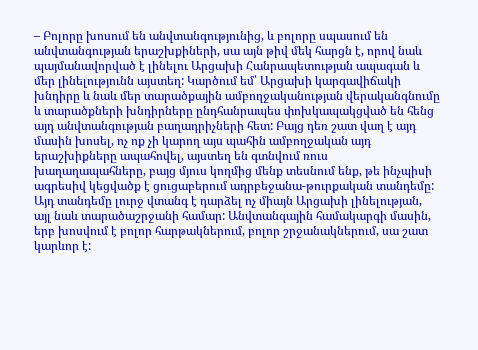– Բոլորը խոսում են անվտանգությունից, և բոլորը սպասում են անվտանգության երաշխքիների, սա այն թիվ մեկ հարցն է, որով նաև պայմանավորված է լինելու Արցախի Հանրապետության ապագան և մեր լինելությունն այստեղ: Կարծում եմ՝ Արցախի կարգավիճակի խնդիրը և նաև մեր տարածքային ամբողջականության վերականգնումը և տարածքների խնդիրները ընդհանրապես փոխկապակցված են հենց այդ անվտանգության բաղադրիչների հետ: Բայց դեռ շատ վաղ է այդ մասին խոսել, ոչ ոք չի կարող այս պահին ամբողջական այդ երաշխիքները ապահովել, այստեղ են գտնվում ռուս խաղաղապահները, բայց մյուս կողմից մենք տեսնում ենք, թե ինչպիսի ագրեսիվ կեցվածք է ցուցաբերում ադրբեջանա-թուրքական տանդեմը: Այդ տանդեմը լուրջ վտանգ է դարձել ոչ միայն Արցախի լինելության, այլ նաև տարածաշրջանի համար: Անվտանգային համակարգի մասին, երբ խոսվում է բոլոր հարթակներում, բոլոր շրջանակներում, սա շատ կարևոր է: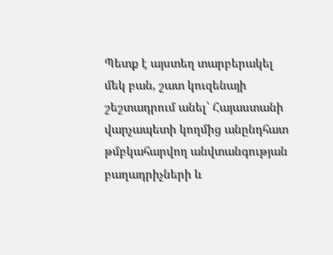Պետք է այստեղ տարբերակել մեկ բան, շատ կուզենայի շեշտադրում անել՝ Հայաստանի վարչապետի կողմից անընդհատ թմբկահարվող անվտանգության բաղադրիչների և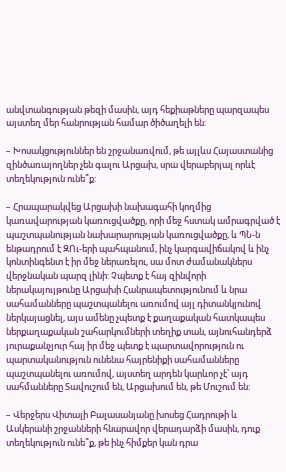անվտանգության թեզի մասին, այդ հեքիաթները պարզապես այստեղ մեր հանրության համար ծիծաղելի են:

– Խոսակցություններ են շրջանառվում, թե այլևս Հայաստանից զինծառայողներ չեն գալու Արցախ, սրա վերաբերյալ որևէ տեղեկություն ունե՞ք:

– Հրապարակվեց Արցախի նախագահի կողմից կառավարության կառուցվածքը, որի մեջ հստակ ամրագրված է պաշտպանության նախարարության կառուցվածքը, և ՊՆ-ն ենթադրում է ԶՈւ-երի պահպանում, ինչ կարգավիճակով և ինչ կոնտինգենտ է իր մեջ ներառելու, սա մոտ ժամանակներս վերջնական պարզ լինի: Չպետք է հայ զինվորի ներակայույթունը Արցախի Հանրապետությունում և նրա սահամանները պաշտպանելու առումով այլ դիտանկյունով ներկայացնել, այս ամենը չպետք է քաղաքական հատկապես ներքաղաքական շահարկումների տեղիք տան, այնուհանդերձ յուրաքանչյուր հայ իր մեջ պետք է պարտավորություն ու պարտականություն ունենա հայրենիքի սահամանները պաշտպանելու առումով, այստեղ արդեն կարևոր չէ՝ այդ սահմանները Տավուշում են, Արցախում են, թե Մուշում են:

– Վերջերս Վիտալի Բալասանյանը խոսեց Հադրութի և Ասկերանի շրջանների հնարավոր վերադարձի մասին, դուք տեղեկություն ունե՞ք, թե ինչ հիմքեր կան դրա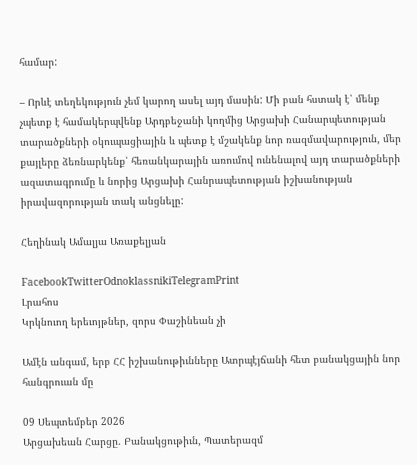համար:

– Որևէ տեղեկություն չեմ կարող ասել այդ մասին: Մի բան հստակ է՝ մենք չպետք է համակերպվենք Արդբեջանի կողմից Արցախի Հանարպետության տարածքների օկուպացիային և պետք է մշակենք նոր ռազմավարություն, մեր քայլերը ձեռնարկենք՝ հեռանկարային առումով ունենալով այդ տարածքների ազատագրումը և նորից Արցախի Հանրապետության իշխանության իրավազորության տակ անցնելը:

Հեղինակ Ամալյա Առաքելյան

FacebookTwitterOdnoklassnikiTelegramPrint
Լրահոս
Կրկնուող երեւոյթներ, զորս Փաշինեան չի

Ամէն անգամ, երբ ՀՀ իշխանութիւնները Ատրպէյճանի հետ բանակցային նոր հանգրուան մը

09 Սեպտեմբեր 2026
Արցախեան Հարցը. Բանակցութիւն, Պատերազմ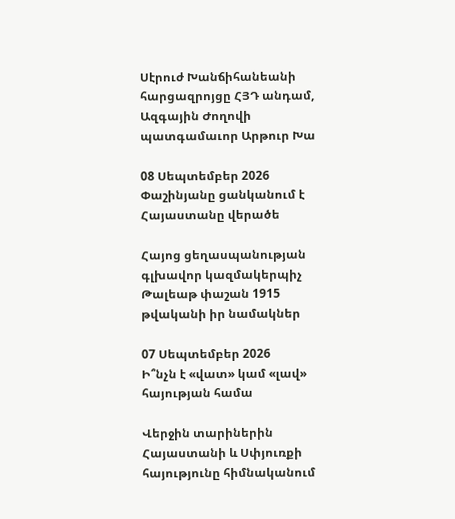Սէրուժ Խանճիհանեանի հարցազրոյցը ՀՅԴ անդամ, Ազգային Ժողովի պատգամաւոր Արթուր Խա

08 Սեպտեմբեր 2026
Փաշինյանը ցանկանում է Հայաստանը վերածե

Հայոց ցեղասպանության գլխավոր կազմակերպիչ Թալեաթ փաշան 1915 թվականի իր նամակներ

07 Սեպտեմբեր 2026
Ի՞նչն է «վատ» կամ «լավ» հայության համա

Վերջին տարիներին Հայաստանի և Սփյուռքի հայությունը հիմնականում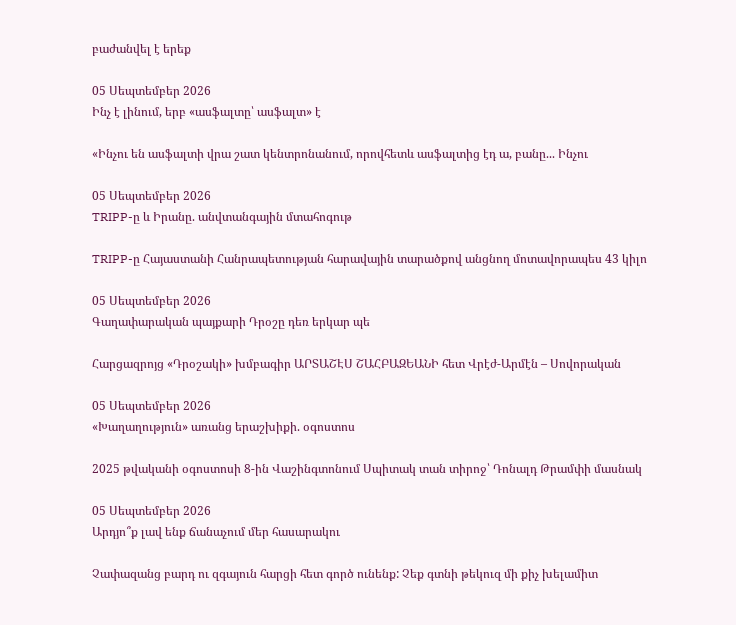բաժանվել է երեք

05 Սեպտեմբեր 2026
Ինչ է լինում, երբ «ասֆալտը՝ ասֆալտ» է

«Ինչու են ասֆալտի վրա շատ կենտրոնանում, որովհետև ասֆալտից էդ ա, բանը... Ինչու

05 Սեպտեմբեր 2026
TRIPP-ը և Իրանը. անվտանգային մտահոգութ

TRIPP-ը Հայաստանի Հանրապետության հարավային տարածքով անցնող մոտավորապես 43 կիլո

05 Սեպտեմբեր 2026
Գաղափարական պայքարի Դրօշը դեռ երկար պե

Հարցազրոյց «Դրօշակի» խմբագիր ԱՐՏԱՇԷՍ ՇԱՀԲԱԶԵԱՆԻ հետ Վրէժ-Արմէն – Սովորական

05 Սեպտեմբեր 2026
«Խաղաղություն» առանց երաշխիքի. օգոստոս

2025 թվականի օգոստոսի 8-ին Վաշինգտոնում Սպիտակ տան տիրոջ՝ Դոնալդ Թրամփի մասնակ

05 Սեպտեմբեր 2026
Արդյո՞ք լավ ենք ճանաչում մեր հասարակու

Չափազանց բարդ ու զգայուն հարցի հետ գործ ունենք: Չեք գտնի թեկուզ մի քիչ խելամիտ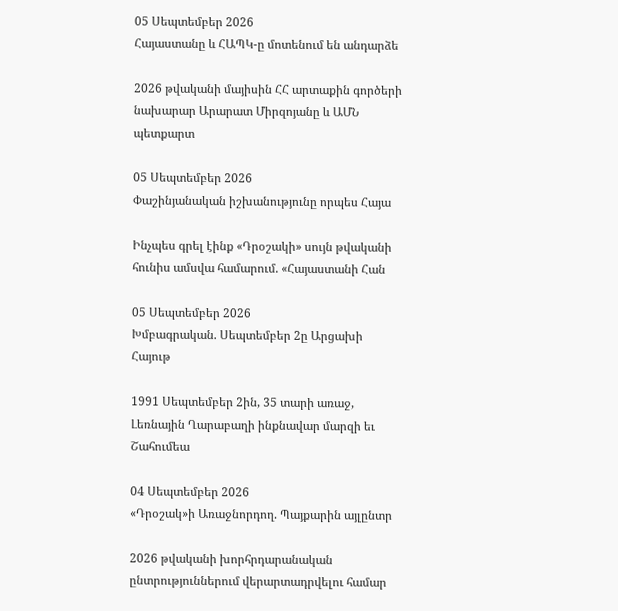05 Սեպտեմբեր 2026
Հայաստանը և ՀԱՊԿ-ը մոտենում են անդարձե

2026 թվականի մայիսին ՀՀ արտաքին գործերի նախարար Արարատ Միրզոյանը և ԱՄՆ պետքարտ

05 Սեպտեմբեր 2026
Փաշինյանական իշխանությունը որպես Հայա

Ինչպես գրել էինք «Դրօշակի» սույն թվականի հունիս ամսվա համարում. «Հայաստանի Հան

05 Սեպտեմբեր 2026
Խմբագրական. Սեպտեմբեր 2ը Արցախի Հայութ

1991 Սեպտեմբեր 2ին, 35 տարի առաջ, Լեռնային Ղարաբաղի ինքնավար մարզի եւ Շահումեա

04 Սեպտեմբեր 2026
«Դրօշակ»ի Առաջնորդող. Պայքարին այլընտր

2026 թվականի խորհրդարանական ընտրություններում վերարտադրվելու համար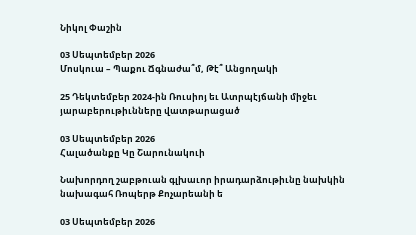Նիկոլ Փաշին

03 Սեպտեմբեր 2026
Մոսկուա – Պաքու Ճգնաժա՞մ, Թէ՞ Անցողակի

25 Դեկտեմբեր 2024-ին Ռուսիոյ եւ Ատրպէյճանի միջեւ յարաբերութիւնները վատթարացած

03 Սեպտեմբեր 2026
Հալածանքը Կը Շարունակուի

Նախորդող շաբթուան գլխաւոր իրադարձութիւնը նախկին նախագահ Ռոպերթ Քոչարեանի ե

03 Սեպտեմբեր 2026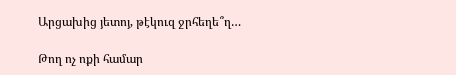Արցախից յետոյ, թէկուզ ջրհեղե՞ղ…

Թող ոչ ոքի համար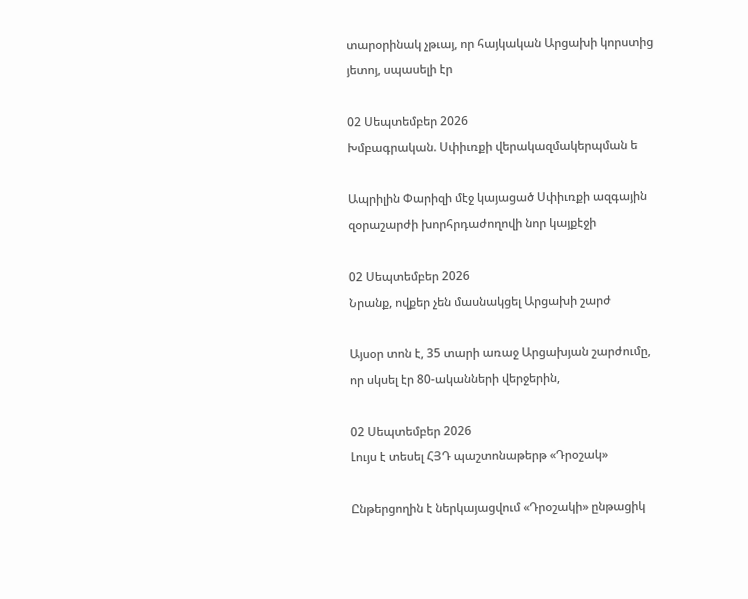տարօրինակ չթւայ, որ հայկական Արցախի կորստից յետոյ, սպասելի էր

02 Սեպտեմբեր 2026
Խմբագրական. Սփիւռքի վերակազմակերպման ե

Ապրիլին Փարիզի մէջ կայացած Սփիւռքի ազգային զօրաշարժի խորհրդաժողովի նոր կայքէջի

02 Սեպտեմբեր 2026
Նրանք, ովքեր չեն մասնակցել Արցախի շարժ

Այսօր տոն է, 35 տարի առաջ Արցախյան շարժումը, որ սկսել էր 80-ականների վերջերին,

02 Սեպտեմբեր 2026
Լույս է տեսել ՀՅԴ պաշտոնաթերթ «Դրօշակ»

Ընթերցողին է ներկայացվում «Դրօշակի» ընթացիկ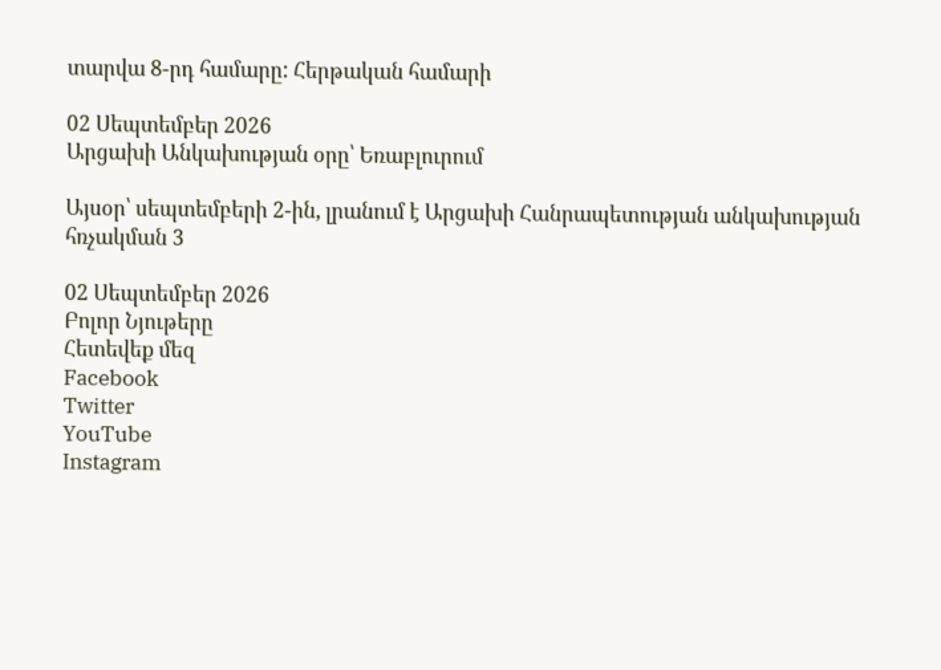տարվա 8-րդ համարը: Հերթական համարի

02 Սեպտեմբեր 2026
Արցախի Անկախության օրը՝ Եռաբլուրում

Այսօր՝ սեպտեմբերի 2-ին, լրանում է Արցախի Հանրապետության անկախության հռչակման 3

02 Սեպտեմբեր 2026
Բոլոր Նյութերը
Հետեվեք մեզ
Facebook
Twitter
YouTube
Instagram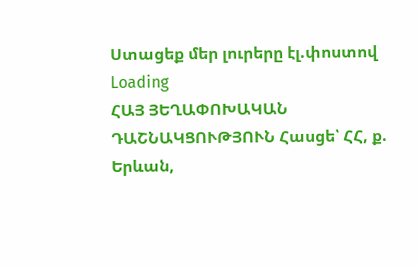Ստացեք մեր լուրերը էլ.փոստով
Loading
ՀԱՅ ՅԵՂԱՓՈԽԱԿԱՆ ԴԱՇՆԱԿՑՈՒԹՅՈՒՆ Հասցե՝ ՀՀ, ք. Երևան,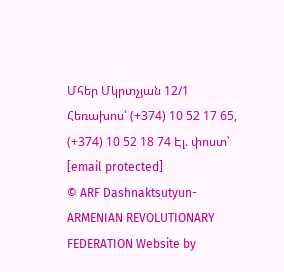Մհեր Մկրտչյան 12/1 Հեռախոս՝ (+374) 10 52 17 65, (+374) 10 52 18 74 Էլ. փոստ՝ [email protected]
© ARF Dashnaktsutyun- ARMENIAN REVOLUTIONARY FEDERATION Website by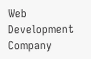Web Development Company